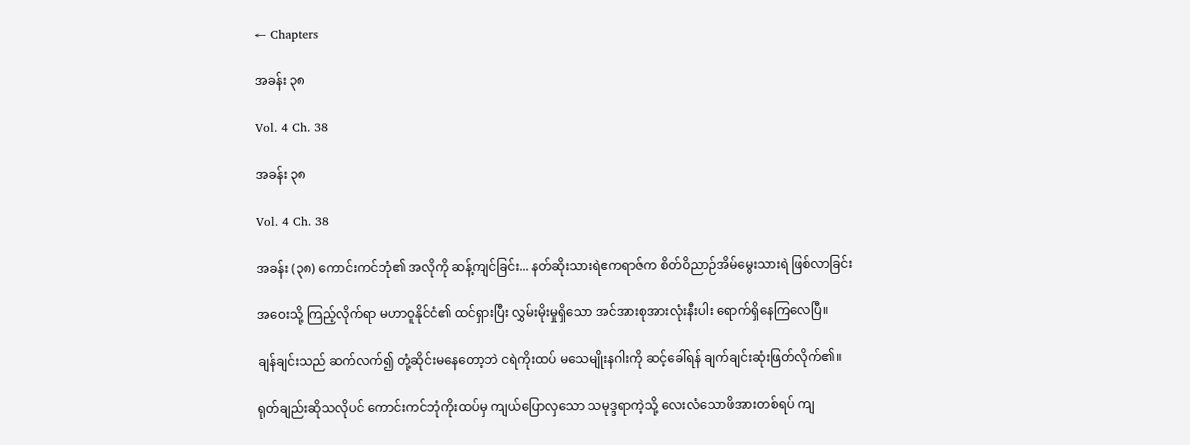← Chapters

အခန်း ၃၈

Vol. 4 Ch. 38

အခန်း ၃၈

Vol. 4 Ch. 38

အခန်း (၃၈) ကောင်းကင်ဘုံ၏ အလိုကို ဆန့်ကျင်ခြင်း... နတ်ဆိုးသားရဲဧကရာဇ်က စိတ်ဝိညာဉ်အိမ်မွေးသားရဲ ဖြစ်လာခြင်း

အဝေးသို့ ကြည့်လိုက်ရာ မဟာဝူနိုင်ငံ၏ ထင်ရှားပြီး လွှမ်းမိုးမှုရှိသော အင်အားစုအားလုံးနီးပါး ရောက်ရှိနေကြလေပြီ။

ချန်ချင်းသည် ဆက်လက်၍ တုံ့ဆိုင်းမနေတော့ဘဲ ငရဲကိုးထပ် မသေမျိုးနဂါးကို ဆင့်ခေါ်ရန် ချက်ချင်းဆုံးဖြတ်လိုက်၏။

ရုတ်ချည်းဆိုသလိုပင် ကောင်းကင်ဘုံကိုးထပ်မှ ကျယ်ပြောလှသော သမုဒ္ဒရာကဲ့သို့ လေးလံသောဖိအားတစ်ရပ် ကျ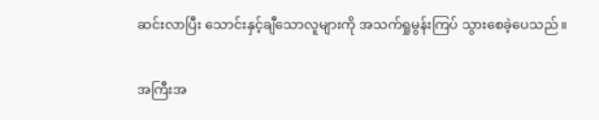ဆင်းလာပြီး သောင်းနှင့်ချီသောလူများကို အသက်ရှုမွန်းကြပ် သွားစေခဲ့ပေသည်။

အကြီးအ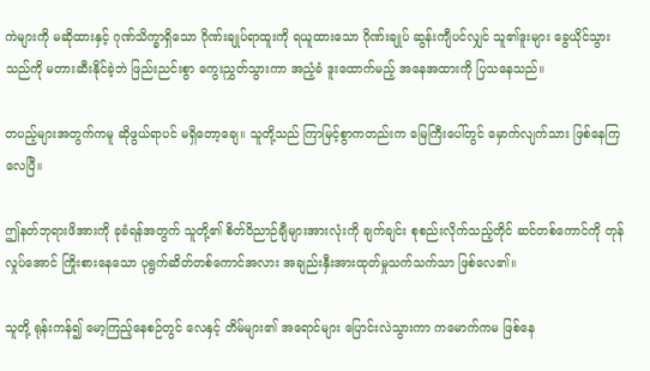ကဲများကို မဆိုထားနှင့် ဂုဏ်သိက္ခာရှိသော ဂိုဏ်းချုပ်ရာထူးကို ရယူထားသော ဂိုဏ်းချုပ် ဆွန်းကျီပင်လျှင် သူ၏ဒူးများ ခွေယိုင်သွားသည်ကို မတားဆီးနိုင်ခဲ့ဘဲ ဖြည်းညင်းစွာ ကွေးညွှတ်သွားကာ အညံ့ခံ ဒူးထောက်မည့် အနေအထားကို ပြသနေသည်။

တပည့်များအတွက်ကမူ ဆိုဖွယ်ရာပင် မရှိတော့ချေ။ သူတို့သည် ကြာမြင့်စွာကတည်းက မြေကြီးပေါ်တွင် မှောက်လျက်သား ဖြစ်နေကြလေပြီ။

ဤနတ်ဘုရားဖိအားကို ခုခံရန်အတွက် သူတို့၏ စိတ်ဝိညာဉ်ချီများအားလုံးကို ချက်ချင်း စုစည်းလိုက်သည့်တိုင် ဆင်တစ်ကောင်ကို တုန်လှုပ်အောင် ကြိုးစားနေသော ပုရွက်ဆိတ်တစ်ကောင်အလား အချည်းနှီးအားထုတ်မှုသက်သက်သာ ဖြစ်လေ၏။

သူတို့ ရုန်းကန်၍ မော့ကြည့်နေစဉ်တွင် လေနှင့် တိမ်များ၏ အရောင်များ ပြောင်းလဲသွားကာ ကမောက်ကမ ဖြစ်နေ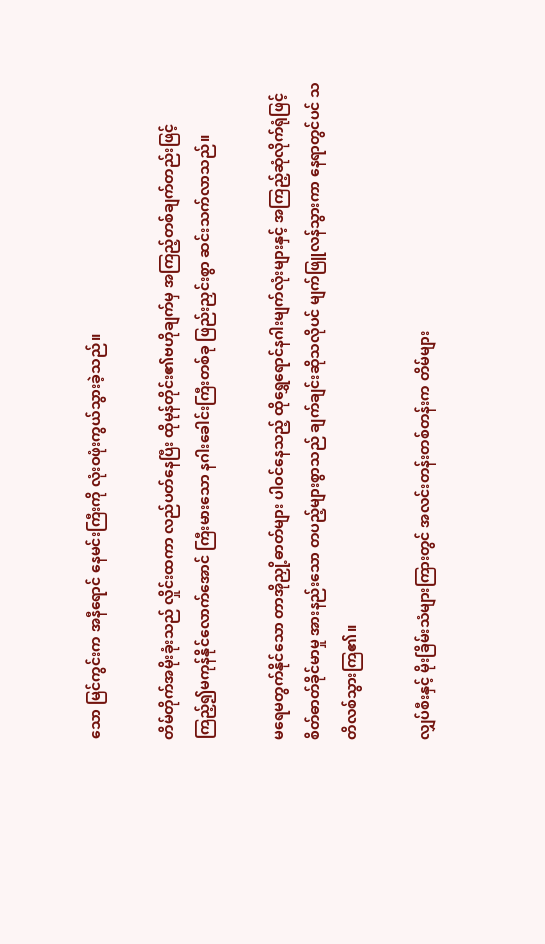သော မြင်ကွင်းက အနီရောင် နေမင်းကြီးကို လုံးဝဖုံးကွယ်သွားခဲ့သည်။

တိမ်တိုက်အမိုးခုံးသည် လှိုင်းထကာ လည်ပတ်နေပြီး ထိုမုန်တိုင်း၏ဗဟိုချက်မှ အကြည့်တစ်ချက်တည်းဖြင့် ကြည့်၍မကုန်နိုင်လောက်အောင် ကြီးမားသော နဂါးခေါင်းကြီးတစ်ခု ဖြည်းညှင်းစွာ ဆင်းသက်လာသည်။

မရေမတွက်နိုင်သော တာအိုညှို့ဓာတ်များ ပါဝင်နေသည့် ထိုရွှေရောင်နဂါးမျက်လုံးများနှင့် အကြည့်ဆုံလိုက်ရုံဖြင့် စိတ်ဓာတ်ခိုင်မာမှု အားနည်းသော တပည့်များစွာသည် ချက်ချင်းဆိုသလိုပင် မျက်ဖြူလန်သွားကာ နေရာတွင်ပင် သတိလစ်သွားကြ၏။

လျှပ်စီးနှင့် မိုးခြိမ်းသံများကြားတွင် အလင်းတန်းတစ်တန်းက တိမ်များ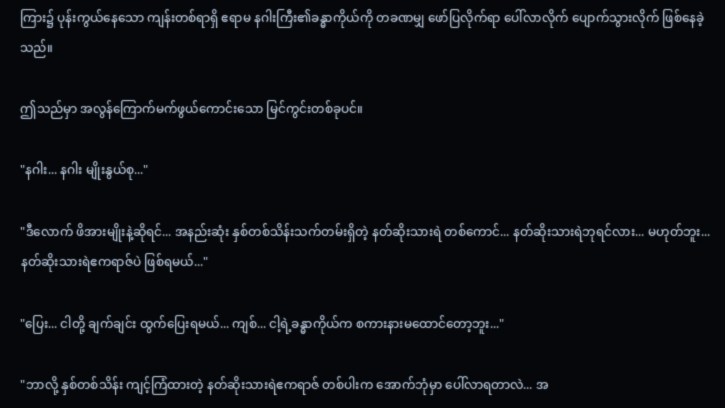ကြား၌ ပုန်းကွယ်နေသော ကျန်းတစ်ရာရှိ ဧရာမ နဂါးကြီး၏ခန္ဓာကိုယ်ကို တခဏမျှ ဖော်ပြလိုက်ရာ ပေါ်လာလိုက် ပျောက်သွားလိုက် ဖြစ်နေခဲ့သည်။

ဤသည်မှာ အလွန်ကြောက်မက်ဖွယ်ကောင်းသော မြင်ကွင်းတစ်ခုပင်။

"နဂါး... နဂါး မျိုးနွယ်စု..."

"ဒီလောက် ဖိအားမျိုးနဲ့ဆိုရင်... အနည်းဆုံး နှစ်တစ်သိန်းသက်တမ်းရှိတဲ့ နတ်ဆိုးသားရဲ တစ်ကောင်... နတ်ဆိုးသားရဲဘုရင်လား... မဟုတ်ဘူး... နတ်ဆိုးသားရဲဧကရာဇ်ပဲ ဖြစ်ရမယ်..."

"ပြေး... ငါတို့ ချက်ချင်း ထွက်ပြေးရမယ်... ကျစ်... ငါ့ရဲ့ခန္ဓာကိုယ်က စကားနားမထောင်တော့ဘူး..."

"ဘာလို့ နှစ်တစ်သိန်း ကျင့်ကြံထားတဲ့ နတ်ဆိုးသားရဲဧကရာဇ် တစ်ပါးက အောက်ဘုံမှာ ပေါ်လာရတာလဲ... အ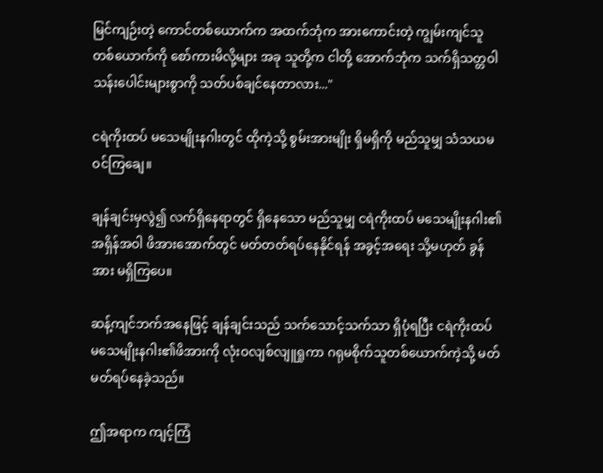မြင်ကျဉ်းတဲ့ ကောင်တစ်ယောက်က အထက်ဘုံက အားကောင်းတဲ့ ကျွမ်းကျင်သူ တစ်ယောက်ကို စော်ကားမိလို့များ အခု သူတို့က ငါတို့ အောက်ဘုံက သက်ရှိသတ္တဝါ သန်းပေါင်းများစွာကို သတ်ပစ်ချင်နေတာလား..."

ငရဲကိုးထပ် မသေမျိုးနဂါးတွင် ထိုကဲ့သို့ စွမ်းအားမျိုး ရှိမရှိကို မည်သူမျှ သံသယမဝင်ကြချေ။

ချန်ချင်းမှလွဲ၍ လက်ရှိနေရာတွင် ရှိနေသော မည်သူမျှ ငရဲကိုးထပ် မသေမျိုးနဂါး၏ အရှိန်အဝါ ဖိအားအောက်တွင် မတ်တတ်ရပ်နေနိုင်ရန် အခွင့်အရေး သို့မဟုတ် ခွန်အား မရှိကြပေ။

ဆန့်ကျင်ဘက်အနေဖြင့် ချန်ချင်းသည် သက်သောင့်သက်သာ ရှိပုံရပြီး ငရဲကိုးထပ် မသေမျိုးနဂါး၏ဖိအားကို လုံးဝလျစ်လျူရှုကာ ဂရုမစိုက်သူတစ်ယောက်ကဲ့သို့ မတ်မတ်ရပ်နေခဲ့သည်။

ဤအရာက ကျင့်ကြံ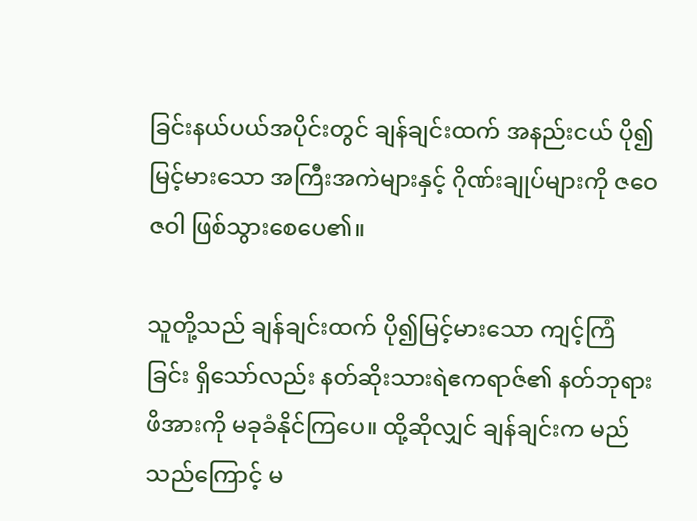ခြင်းနယ်ပယ်အပိုင်းတွင် ချန်ချင်းထက် အနည်းငယ် ပို၍မြင့်မားသော အကြီးအကဲများနှင့် ဂိုဏ်းချုပ်များကို ဇဝေဇဝါ ဖြစ်သွားစေပေ၏။

သူတို့သည် ချန်ချင်းထက် ပို၍မြင့်မားသော ကျင့်ကြံခြင်း ရှိသော်လည်း နတ်ဆိုးသားရဲဧကရာဇ်၏ နတ်ဘုရား ဖိအားကို မခုခံနိုင်ကြပေ။ ထို့ဆိုလျှင် ချန်ချင်းက မည်သည်ကြောင့် မ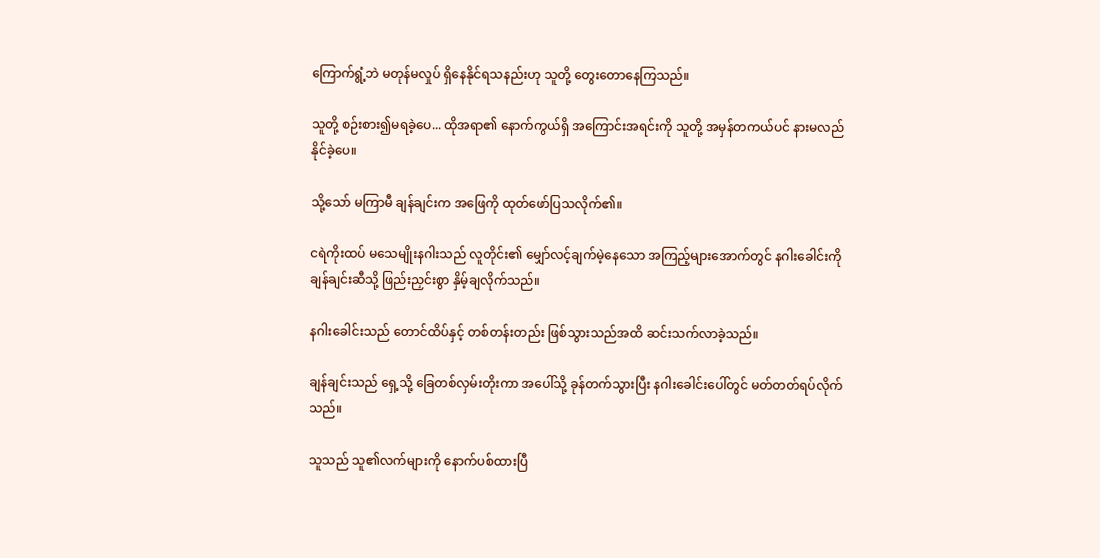ကြောက်ရွံ့ဘဲ မတုန်မလှုပ် ရှိနေနိုင်ရသနည်းဟု သူတို့ တွေးတောနေကြသည်။

သူတို့ စဉ်းစား၍မရခဲ့ပေ... ထိုအရာ၏ နောက်ကွယ်ရှိ အကြောင်းအရင်းကို သူတို့ အမှန်တကယ်ပင် နားမလည်နိုင်ခဲ့ပေ။

သို့သော် မကြာမီ ချန်ချင်းက အဖြေကို ထုတ်ဖော်ပြသလိုက်၏။

ငရဲကိုးထပ် မသေမျိုးနဂါးသည် လူတိုင်း၏ မျှော်လင့်ချက်မဲ့နေသော အကြည့်များအောက်တွင် နဂါးခေါင်းကို ချန်ချင်းဆီသို့ ဖြည်းညှင်းစွာ နှိမ့်ချလိုက်သည်။

နဂါးခေါင်းသည် တောင်ထိပ်နှင့် တစ်တန်းတည်း ဖြစ်သွားသည်အထိ ဆင်းသက်လာခဲ့သည်။

ချန်ချင်းသည် ရှေ့သို့ ခြေတစ်လှမ်းတိုးကာ အပေါ်သို့ ခုန်တက်သွားပြီး နဂါးခေါင်းပေါ်တွင် မတ်တတ်ရပ်လိုက်သည်။

သူသည် သူ၏လက်များကို နောက်ပစ်ထားပြီ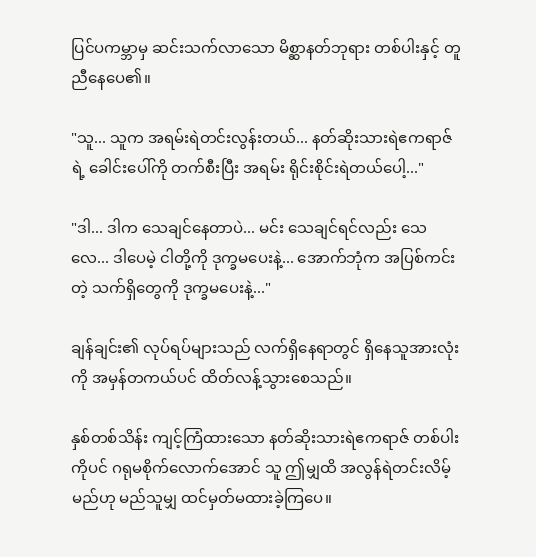ပြင်ပကမ္ဘာမှ ဆင်းသက်လာသော မိစ္ဆာနတ်ဘုရား တစ်ပါးနှင့် တူညီနေပေ၏။

"သူ... သူက အရမ်းရဲတင်းလွန်းတယ်... နတ်ဆိုးသားရဲဧကရာဇ်ရဲ့ ခေါင်းပေါ်ကို တက်စီးပြီး အရမ်း ရိုင်းစိုင်းရဲတယ်ပေါ့..."

"ဒါ... ဒါက သေချင်နေတာပဲ... မင်း သေချင်ရင်လည်း သေလေ... ဒါပေမဲ့ ငါတို့ကို ဒုက္ခမပေးနဲ့... အောက်ဘုံက အပြစ်ကင်းတဲ့ သက်ရှိတွေကို ဒုက္ခမပေးနဲ့..."

ချန်ချင်း၏ လုပ်ရပ်များသည် လက်ရှိနေရာတွင် ရှိနေသူအားလုံးကို အမှန်တကယ်ပင် ထိတ်လန့်သွားစေသည်။

နှစ်တစ်သိန်း ကျင့်ကြံထားသော နတ်ဆိုးသားရဲဧကရာဇ် တစ်ပါးကိုပင် ဂရုမစိုက်လောက်အောင် သူ ဤမျှထိ အလွန်ရဲတင်းလိမ့်မည်ဟု မည်သူမျှ ထင်မှတ်မထားခဲ့ကြပေ။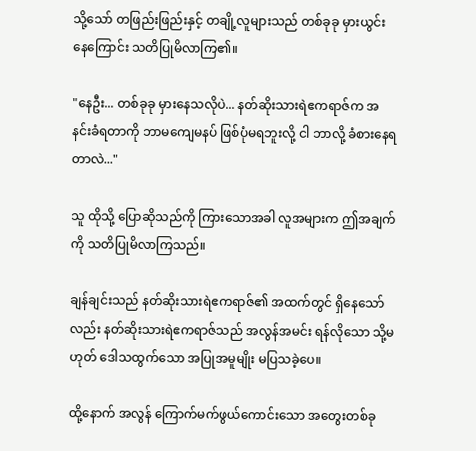သို့သော် တဖြည်းဖြည်းနှင့် တချို့လူများသည် တစ်ခုခု မှားယွင်းနေကြောင်း သတိပြုမိလာကြ၏။

"နေဦး... တစ်ခုခု မှားနေသလိုပဲ... နတ်ဆိုးသားရဲဧကရာဇ်က အနင်းခံရတာကို ဘာမကျေမနပ် ဖြစ်ပုံမရဘူးလို့ ငါ ဘာလို့ ခံစားနေရတာလဲ..."

သူ ထိုသို့ ပြောဆိုသည်ကို ကြားသောအခါ လူအများက ဤအချက်ကို သတိပြုမိလာကြသည်။

ချန်ချင်းသည် နတ်ဆိုးသားရဲဧကရာဇ်၏ အထက်တွင် ရှိနေသော်လည်း နတ်ဆိုးသားရဲဧကရာဇ်သည် အလွန်အမင်း ရန်လိုသော သို့မဟုတ် ဒေါသထွက်သော အပြုအမူမျိုး မပြသခဲ့ပေ။

ထို့နောက် အလွန် ကြောက်မက်ဖွယ်ကောင်းသော အတွေးတစ်ခု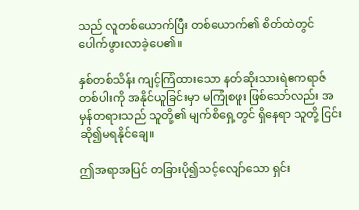သည် လူတစ်ယောက်ပြီး တစ်ယောက်၏ စိတ်ထဲတွင် ပေါက်ဖွားလာခဲ့ပေ၏။

နှစ်တစ်သိန်း ကျင့်ကြံထားသော နတ်ဆိုးသားရဲဧကရာဇ် တစ်ပါးကို အနိုင်ယူခြင်းမှာ မကြုံစဖူး ဖြစ်သော်လည်း အမှန်တရားသည် သူတို့၏ မျက်စိရှေ့တွင် ရှိနေရာ သူတို့ ငြင်းဆို၍မရနိုင်ချေ။

ဤအရာအပြင် တခြားပို၍သင့်လျော်သော ရှင်း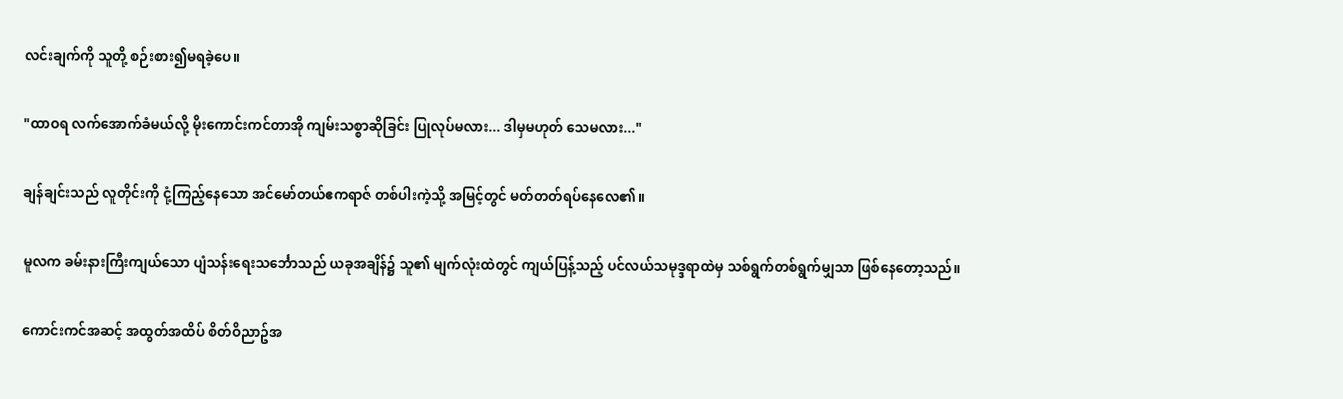လင်းချက်ကို သူတို့ စဉ်းစား၍မရခဲ့ပေ။

"ထာဝရ လက်အောက်ခံမယ်လို့ မိုးကောင်းကင်တာအို ကျမ်းသစ္စာဆိုခြင်း ပြုလုပ်မလား... ဒါမှမဟုတ် သေမလား..."

ချန်ချင်းသည် လူတိုင်းကို ငုံ့ကြည့်နေသော အင်မော်တယ်ဧကရာဇ် တစ်ပါးကဲ့သို့ အမြင့်တွင် မတ်တတ်ရပ်နေလေ၏။

မူလက ခမ်းနားကြီးကျယ်သော ပျံသန်းရေးသင်္ဘောသည် ယခုအချိန်၌ သူ၏ မျက်လုံးထဲတွင် ကျယ်ပြန့်သည့် ပင်လယ်သမုဒ္ဒရာထဲမှ သစ်ရွက်တစ်ရွက်မျှသာ ဖြစ်နေတော့သည်။

ကောင်းကင်အဆင့် အထွတ်အထိပ် စိတ်ဝိညာဥ်အ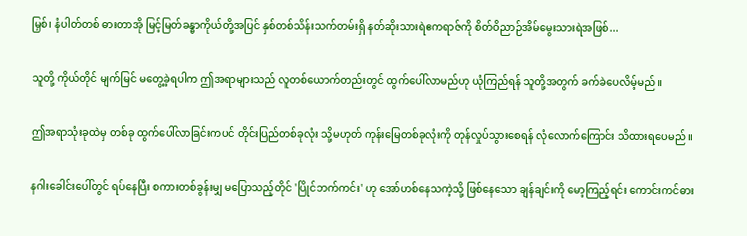မြှစ်၊ နံပါတ်တစ် ဓားတာအို မြင့်မြတ်ခန္ဓာကိုယ်တို့အပြင် နှစ်တစ်သိန်းသက်တမ်းရှိ နတ်ဆိုးသားရဲဧကရာဇ်ကို စိတ်ဝိညာဉ်အိမ်မွေးသားရဲအဖြစ်...

သူတို့ ကိုယ်တိုင် မျက်မြင် မတွေ့ခဲ့ရပါက ဤအရာများသည် လူတစ်ယောက်တည်းတွင် ထွက်ပေါ်လာမည်ဟု ယုံကြည်ရန် သူတို့အတွက် ခက်ခဲပေလိမ့်မည်။

ဤအရာသုံးခုထဲမှ တစ်ခု ထွက်ပေါ်လာခြင်းကပင် တိုင်းပြည်တစ်ခုလုံး သို့မဟုတ် ကုန်းမြေတစ်ခုလုံးကို တုန်လှုပ်သွားစေရန် လုံလောက်ကြောင်း သိထားရပေမည်။

နဂါးခေါင်းပေါ်တွင် ရပ်နေပြီး စကားတစ်ခွန်းမျှ မပြောသည့်တိုင် 'ပြိုင်ဘက်ကင်း' ဟု အော်ဟစ်နေသကဲ့သို့ ဖြစ်နေသော ချန်ချင်းကို မော့ကြည့်ရင်း ကောင်းကင်ဓား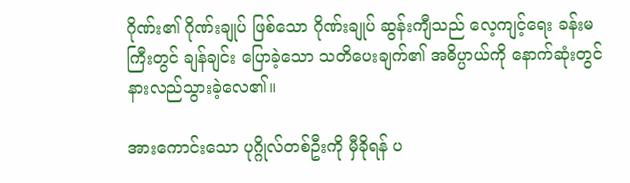ဂိုဏ်း၏ ဂိုဏ်းချုပ် ဖြစ်သော ဂိုဏ်းချုပ် ဆွန်းကျီသည် လေ့ကျင့်ရေး ခန်းမကြီးတွင် ချန်ချင်း ပြောခဲ့သော သတိပေးချက်၏ အဓိပ္ပာယ်ကို နောက်ဆုံးတွင် နားလည်သွားခဲ့လေ၏။

အားကောင်းသော ပုဂ္ဂိုလ်တစ်ဦးကို မှီခိုရန် ပ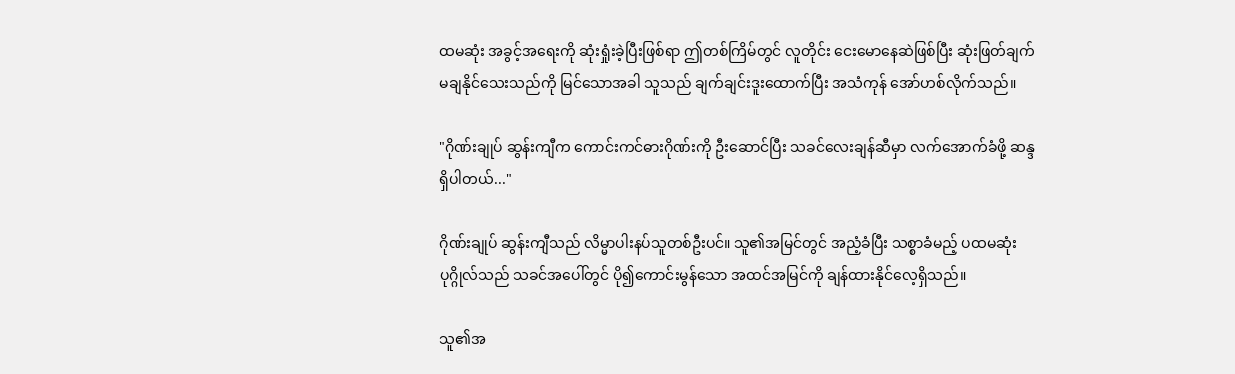ထမဆုံး အခွင့်အရေးကို ဆုံးရှုံးခဲ့ပြီးဖြစ်ရာ ဤတစ်ကြိမ်တွင် လူတိုင်း ငေးမောနေဆဲဖြစ်ပြီး ဆုံးဖြတ်ချက် မချနိုင်သေးသည်ကို မြင်သောအခါ သူသည် ချက်ချင်းဒူးထောက်ပြီး အသံကုန် အော်ဟစ်လိုက်သည်။

"ဂိုဏ်းချုပ် ဆွန်းကျီက ကောင်းကင်ဓားဂိုဏ်းကို ဦးဆောင်ပြီး သခင်လေးချန်ဆီမှာ လက်အောက်ခံဖို့ ဆန္ဒရှိပါတယ်..."

ဂိုဏ်းချုပ် ဆွန်းကျီသည် လိမ္မာပါးနပ်သူတစ်ဦးပင်။ သူ၏အမြင်တွင် အညံ့ခံပြီး သစ္စာခံမည့် ပထမဆုံး ပုဂ္ဂိုလ်သည် သခင်အပေါ်တွင် ပို၍ကောင်းမွန်သော အထင်အမြင်ကို ချန်ထားနိုင်လေ့ရှိသည်။

သူ၏အ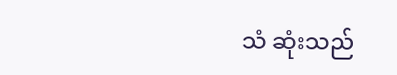သံ ဆုံးသည်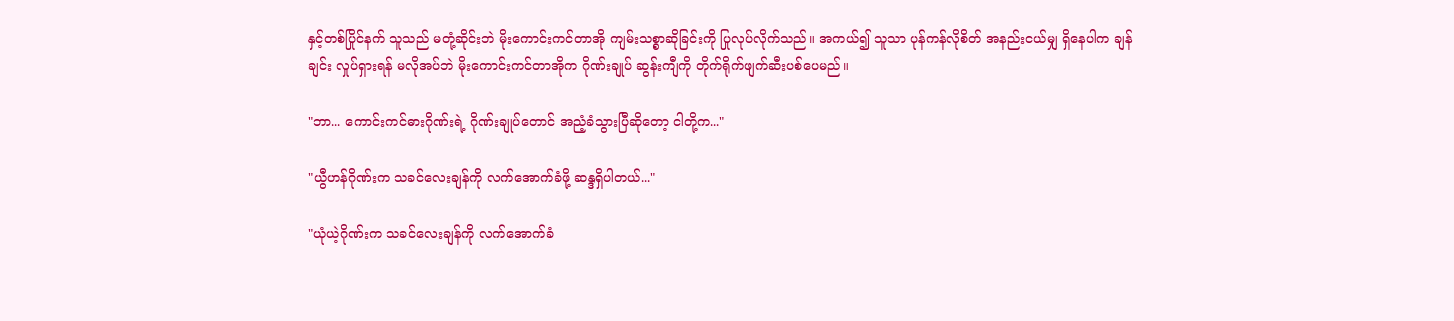နှင့်တစ်ပြိုင်နက် သူသည် မတုံ့ဆိုင်းဘဲ မိုးကောင်းကင်တာအို ကျမ်းသစ္စာဆိုခြင်းကို ပြုလုပ်လိုက်သည်။ အကယ်၍ သူသာ ပုန်ကန်လိုစိတ် အနည်းငယ်မျှ ရှိနေပါက ချန်ချင်း လှုပ်ရှားရန် မလိုအပ်ဘဲ မိုးကောင်းကင်တာအိုက ဂိုဏ်းချုပ် ဆွန်းကျီကို တိုက်ရိုက်ဖျက်ဆီးပစ်ပေမည်။

"ဘာ... ကောင်းကင်ဓားဂိုဏ်းရဲ့ ဂိုဏ်းချုပ်တောင် အညံ့ခံသွားပြီဆိုတော့ ငါတို့က..."

"ယွီဟန်ဂိုဏ်းက သခင်လေးချန်ကို လက်အောက်ခံဖို့ ဆန္ဒရှိပါတယ်..."

"ယုံယဲ့ဂိုဏ်းက သခင်လေးချန်ကို လက်အောက်ခံ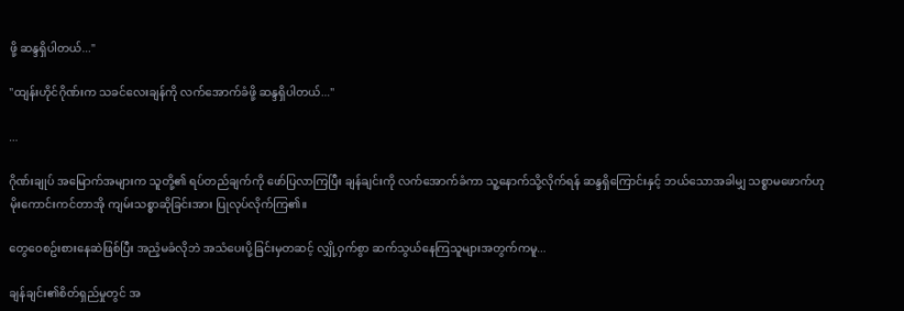ဖို့ ဆန္ဒရှိပါတယ်..."

"ထျန်းဟိုင်ဂိုဏ်းက သခင်လေးချန်ကို လက်အောက်ခံဖို့ ဆန္ဒရှိပါတယ်..."

...

ဂိုဏ်းချုပ် အမြောက်အများက သူတို့၏ ရပ်တည်ချက်ကို ဖော်ပြလာကြပြီး ချန်ချင်းကို လက်အောက်ခံကာ သူ့နောက်သို့လိုက်ရန် ဆန္ဒရှိကြောင်းနှင့် ဘယ်သောအခါမျှ သစ္စာမဖောက်ဟု မိုးကောင်းကင်တာအို ကျမ်းသစ္စာဆိုခြင်းအား ပြုလုပ်လိုက်ကြ၏။

တွေဝေစဥ်းစားနေဆဲဖြစ်ပြီး အညံ့မခံလိုဘဲ အသံပေးပို့ခြင်းမှတဆင့် လျှို့ဝှက်စွာ ဆက်သွယ်နေကြသူများအတွက်ကမူ...

ချန်ချင်း၏စိတ်ရှည်မှုတွင် အ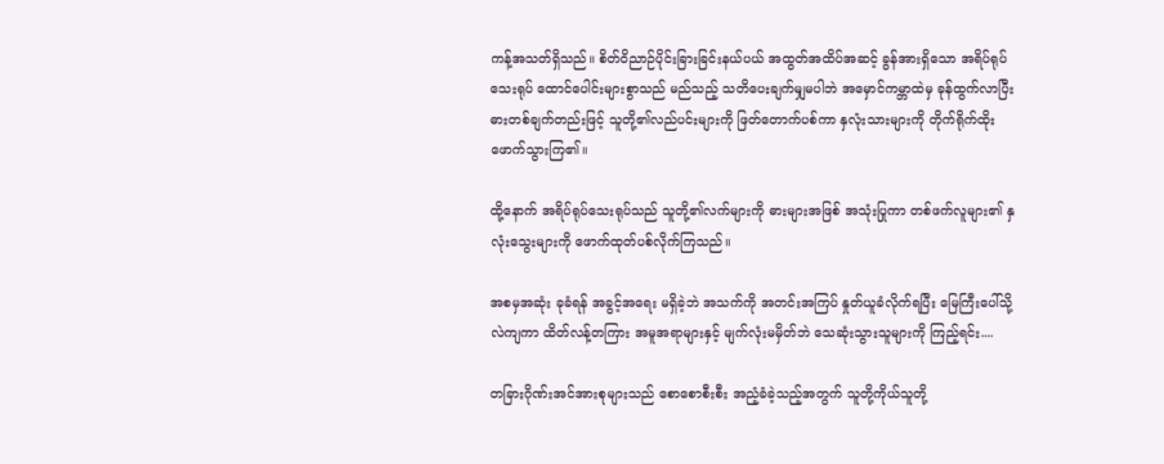ကန့်အသတ်ရှိသည်။ စိတ်ဝိညာဉ်ပိုင်းခြားခြင်းနယ်ပယ် အထွတ်အထိပ်အဆင့် ခွန်အားရှိသော အရိပ်ရုပ်သေးရုပ် ထောင်ပေါင်းများစွာသည် မည်သည့် သတိပေးချက်မျှမပါဘဲ အမှောင်ကမ္ဘာထဲမှ ခုန်ထွက်လာပြီး ဓားတစ်ချက်တည်းဖြင့် သူတို့၏လည်ပင်းများကို ဖြတ်တောက်ပစ်ကာ နှလုံးသားများကို တိုက်ရိုက်ထိုးဖောက်သွားကြ၏။

ထို့နောက် အရိပ်ရုပ်သေးရုပ်သည် သူတို့၏လက်များကို ဓားများအဖြစ် အသုံးပြုကာ တစ်ဖက်လူများ၏ နှလုံးသွေးများကို ဖောက်ထုတ်ပစ်လိုက်ကြသည်။

အစမှအဆုံး ခုခံရန် အခွင့်အရေး မရှိခဲ့ဘဲ အသက်ကို အတင်းအကြပ် နှုတ်ယူခံလိုက်ရပြီး မြေကြီးပေါ်သို့ လဲကျကာ ထိတ်လန့်တကြား အမူအရာများနှင့် မျက်လုံးမမှိတ်ဘဲ သေဆုံးသွားသူများကို ကြည့်ရင်း....

တခြားဂိုဏ်းအင်အားစုများသည် စောစောစီးစီး အညံ့ခံခဲ့သည့်အတွက် သူတို့ကိုယ်သူတို့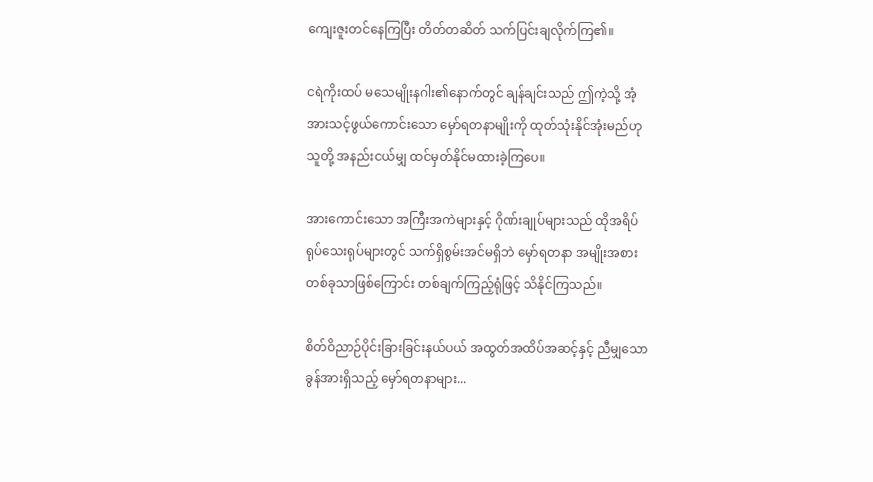ကျေးဇူးတင်နေကြပြီး တိတ်တဆိတ် သက်ပြင်းချလိုက်ကြ၏။

ငရဲကိုးထပ် မသေမျိုးနဂါး၏နောက်တွင် ချန်ချင်းသည် ဤကဲ့သို့ အံ့အားသင့်ဖွယ်ကောင်းသော မှော်ရတနာမျိုးကို ထုတ်သုံးနိုင်အုံးမည်ဟု သူတို့ အနည်းငယ်မျှ ထင်မှတ်နိုင်မထားခဲ့ကြပေ။

အားကောင်းသော အကြီးအကဲများနှင့် ဂိုဏ်းချုပ်များသည် ထိုအရိပ်ရုပ်သေးရုပ်များတွင် သက်ရှိစွမ်းအင်မရှိဘဲ မှော်ရတနာ အမျိုးအစားတစ်ခုသာဖြစ်ကြောင်း တစ်ချက်ကြည့်ရုံဖြင့် သိနိုင်ကြသည်။

စိတ်ဝိညာဉ်ပိုင်းခြားခြင်းနယ်ပယ် အထွတ်အထိပ်အဆင့်နှင့် ညီမျှသော ခွန်အားရှိသည့် မှော်ရတနာများ...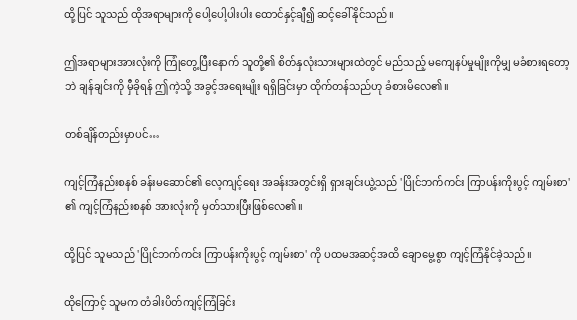ထို့ပြင် သူသည် ထိုအရာများကို ပေါ့ပေါ့ပါးပါး ထောင်နှင့်ချီ၍ ဆင့်ခေါ်နိုင်သည်။

ဤအရာများအားလုံးကို ကြုံတွေ့ပြီးနောက် သူတို့၏ စိတ်နှလုံးသားများထဲတွင် မည်သည့် မကျေနပ်မှုမျိုးကိုမျှ မခံစားရတော့ဘဲ ချန်ချင်းကို မှီခိုရန် ဤကဲ့သို့ အခွင့်အရေးမျိုး ရရှိခြင်းမှာ ထိုက်တန်သည်ဟု ခံစားမိလေ၏။

တစ်ချိန်တည်းမှာပင်…

ကျင့်ကြံနည်းစနစ် ခန်းမဆောင်၏ လေ့ကျင့်ရေး အခန်းအတွင်းရှိ ရှားချင်းယွဲ့သည် 'ပြိုင်ဘက်ကင်း ကြာပန်းကိုးပွင့် ကျမ်းစာ' ၏ ကျင့်ကြံနည်းစနစ် အားလုံးကို မှတ်သားပြီးဖြစ်လေ၏။

ထို့ပြင် သူမသည် 'ပြိုင်ဘက်ကင်း ကြာပန်းကိုးပွင့် ကျမ်းစာ' ကို ပထမအဆင့်အထိ ချောမွေ့စွာ ကျင့်ကြံနိုင်ခဲ့သည်။

ထိုကြောင့် သူမက တံခါးပိတ်ကျင့်ကြံခြင်း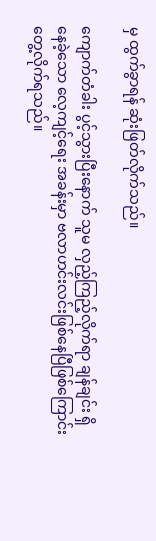မှ ထွက်ခွာရန် ဆုံးဖြတ်လိုက်သည်။

ကျောက်တံခါး ပွင့်သွားပြီးနောက် သူမ လှည့်ကြည့်လိုက်ရာ ချန်ချင်း ရှိနေခဲ့သော လေ့ကျင့်ရေး အခန်းမှာ ဗလာဟင်းလင်းဖြစ်နေပြီဖြစ်ကြောင်း တွေ့လိုက်ရသည်။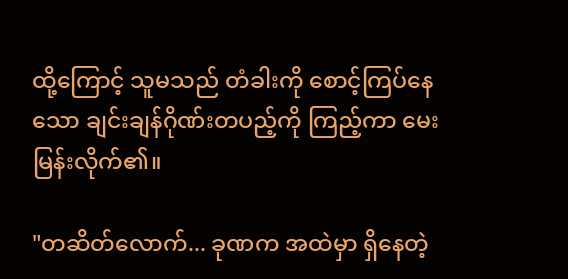ထို့ကြောင့် သူမသည် တံခါးကို စောင့်ကြပ်နေသော ချင်းချန်ဂိုဏ်းတပည့်ကို ကြည့်ကာ မေးမြန်းလိုက်၏။

"တဆိတ်လောက်... ခုဏက အထဲမှာ ရှိနေတဲ့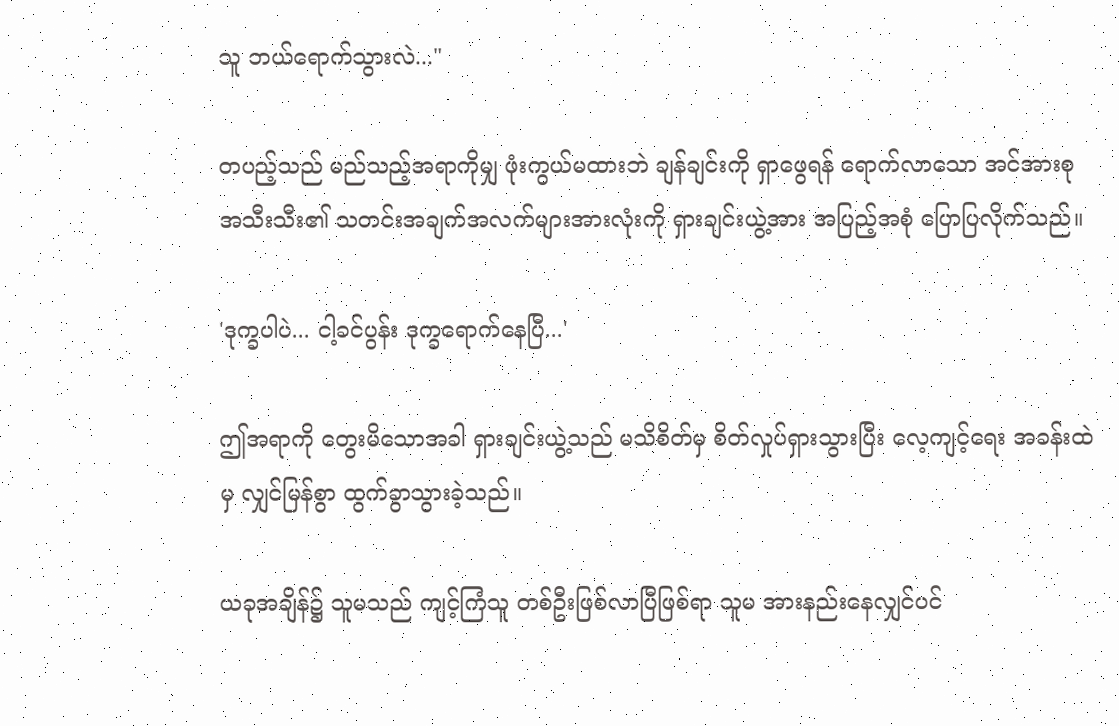သူ ဘယ်ရောက်သွားလဲ..."

တပည့်သည် မည်သည့်အရာကိုမျှ ဖုံးကွယ်မထားဘဲ ချန်ချင်းကို ရှာဖွေရန် ရောက်လာသော အင်အားစု အသီးသီး၏ သတင်းအချက်အလက်များအားလုံးကို ရှားချင်းယွဲ့အား အပြည့်အစုံ ပြောပြလိုက်သည်။

'ဒုက္ခပါပဲ... ငါ့ခင်ပွန်း ဒုက္ခရောက်နေပြီ...'

ဤအရာကို တွေးမိသောအခါ ရှားချင်းယွဲ့သည် မသိစိတ်မှ စိတ်လှုပ်ရှားသွားပြီး လေ့ကျင့်ရေး အခန်းထဲမှ လျှင်မြန်စွာ ထွက်ခွာသွားခဲ့သည်။

ယခုအချိန်၌ သူမသည် ကျင့်ကြံသူ တစ်ဦးဖြစ်လာပြီဖြစ်ရာ သူမ အားနည်းနေလျှင်ပင်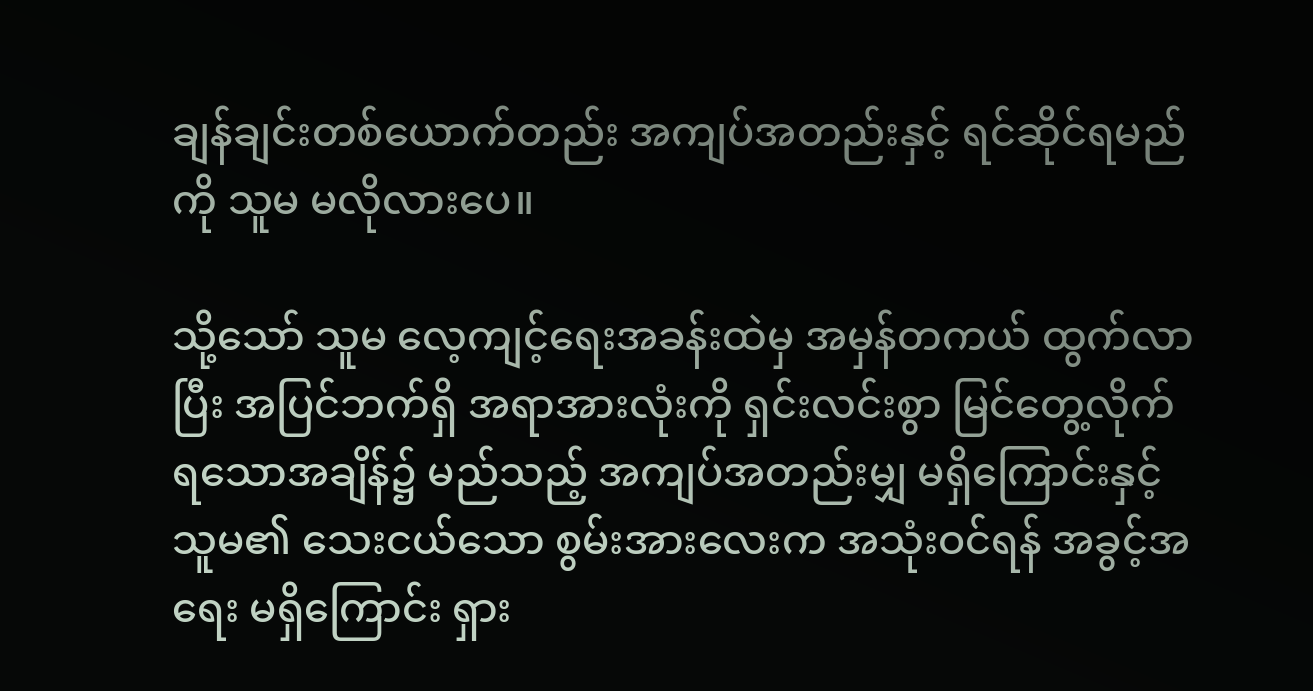ချန်ချင်းတစ်ယောက်တည်း အကျပ်အတည်းနှင့် ရင်ဆိုင်ရမည်ကို သူမ မလိုလားပေ။

သို့သော် သူမ လေ့ကျင့်ရေးအခန်းထဲမှ အမှန်တကယ် ထွက်လာပြီး အပြင်ဘက်ရှိ အရာအားလုံးကို ရှင်းလင်းစွာ မြင်တွေ့လိုက်ရသောအချိန်၌ မည်သည့် အကျပ်အတည်းမျှ မရှိကြောင်းနှင့် သူမ၏ သေးငယ်သော စွမ်းအားလေးက အသုံးဝင်ရန် အခွင့်အရေး မရှိကြောင်း ရှား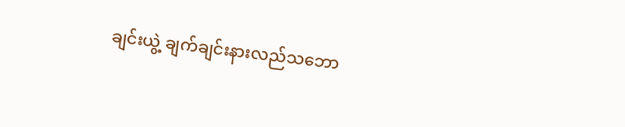ချင်းယွဲ့ ချက်ချင်းနားလည်သဘော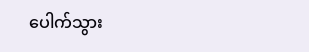ပေါက်သွား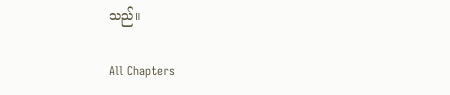သည်။

All Chapters